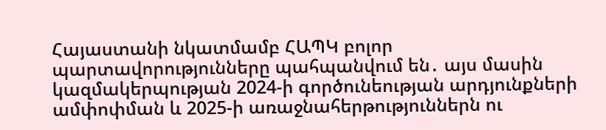Հայաստանի նկատմամբ ՀԱՊԿ բոլոր պարտավորությունները պահպանվում են․ այս մասին կազմակերպության 2024-ի գործունեության արդյունքների ամփոփման և 2025-ի առաջնահերթություններն ու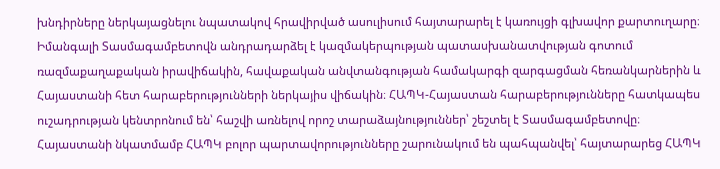խնդիրները ներկայացնելու նպատակով հրավիրված ասուլիսում հայտարարել է կառույցի գլխավոր քարտուղարը։
Իմանգալի Տասմագամբետովն անդրադարձել է կազմակերպության պատասխանատվության գոտում ռազմաքաղաքական իրավիճակին, հավաքական անվտանգության համակարգի զարգացման հեռանկարներին և Հայաստանի հետ հարաբերությունների ներկայիս վիճակին։ ՀԱՊԿ-Հայաստան հարաբերությունները հատկապես ուշադրության կենտրոնում են՝ հաշվի առնելով որոշ տարաձայնություններ՝ շեշտել է Տասմագամբետովը։
Հայաստանի նկատմամբ ՀԱՊԿ բոլոր պարտավորությունները շարունակում են պահպանվել՝ հայտարարեց ՀԱՊԿ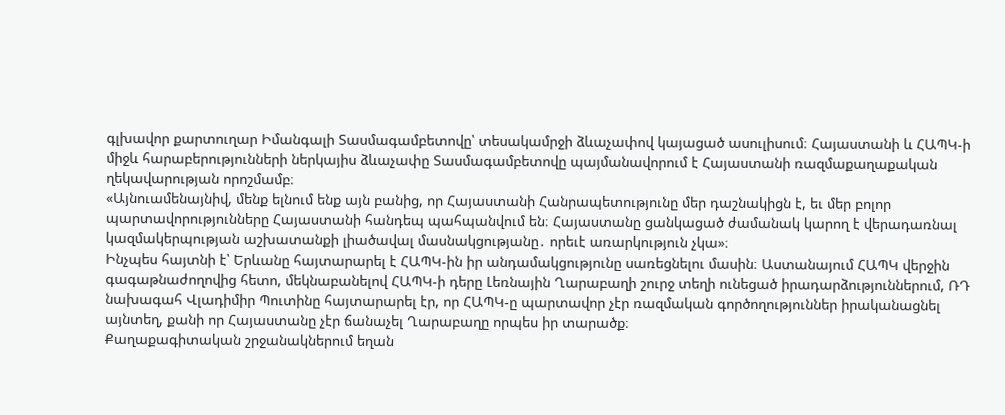գլխավոր քարտուղար Իմանգալի Տասմագամբետովը՝ տեսակամրջի ձևաչափով կայացած ասուլիսում։ Հայաստանի և ՀԱՊԿ-ի միջև հարաբերությունների ներկայիս ձևաչափը Տասմագամբետովը պայմանավորում է Հայաստանի ռազմաքաղաքական ղեկավարության որոշմամբ։
«Այնուամենայնիվ, մենք ելնում ենք այն բանից, որ Հայաստանի Հանրապետությունը մեր դաշնակիցն է, եւ մեր բոլոր պարտավորությունները Հայաստանի հանդեպ պահպանվում են։ Հայաստանը ցանկացած ժամանակ կարող է վերադառնալ կազմակերպության աշխատանքի լիածավալ մասնակցությանը․ որեւէ առարկություն չկա»։
Ինչպես հայտնի է՝ Երևանը հայտարարել է ՀԱՊԿ-ին իր անդամակցությունը սառեցնելու մասին։ Աստանայում ՀԱՊԿ վերջին գագաթնաժողովից հետո, մեկնաբանելով ՀԱՊԿ-ի դերը Լեռնային Ղարաբաղի շուրջ տեղի ունեցած իրադարձություններում, ՌԴ նախագահ Վլադիմիր Պուտինը հայտարարել էր, որ ՀԱՊԿ-ը պարտավոր չէր ռազմական գործողություններ իրականացնել այնտեղ, քանի որ Հայաստանը չէր ճանաչել Ղարաբաղը որպես իր տարածք։
Քաղաքագիտական շրջանակներում եղան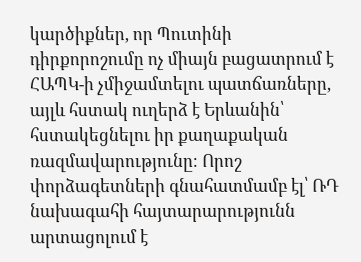կարծիքներ, որ Պուտինի դիրքորոշումը ոչ միայն բացատրում է ՀԱՊԿ-ի չմիջամտելու պատճառները, այլև հստակ ուղերձ է Երևանին՝ հստակեցնելու իր քաղաքական ռազմավարությունը։ Որոշ փորձագետների գնահատմամբ էլ՝ ՌԴ նախագահի հայտարարությունն արտացոլում է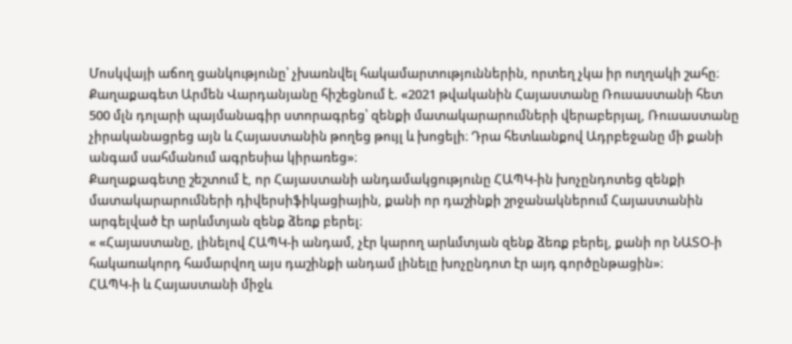Մոսկվայի աճող ցանկությունը՝ չխառնվել հակամարտություններին, որտեղ չկա իր ուղղակի շահը։
Քաղաքագետ Արմեն Վարդանյանը հիշեցնում է. «2021 թվականին Հայաստանը Ռուսաստանի հետ 500 մլն դոլարի պայմանագիր ստորագրեց՝ զենքի մատակարարումների վերաբերյալ, Ռուսաստանը չիրականացրեց այն և Հայաստանին թողեց թույլ և խոցելի։ Դրա հետևանքով Ադրբեջանը մի քանի անգամ սահմանում ագրեսիա կիրառեց»։
Քաղաքագետը շեշտում է, որ Հայաստանի անդամակցությունը ՀԱՊԿ-ին խոչընդոտեց զենքի մատակարարումների դիվերսիֆիկացիային, քանի որ դաշինքի շրջանակներում Հայաստանին արգելված էր արևմտյան զենք ձեռք բերել։
« «Հայաստանը, լինելով ՀԱՊԿ-ի անդամ, չէր կարող արևմտյան զենք ձեռք բերել, քանի որ ՆԱՏՕ-ի հակառակորդ համարվող այս դաշինքի անդամ լինելը խոչընդոտ էր այդ գործընթացին»։
ՀԱՊԿ-ի և Հայաստանի միջև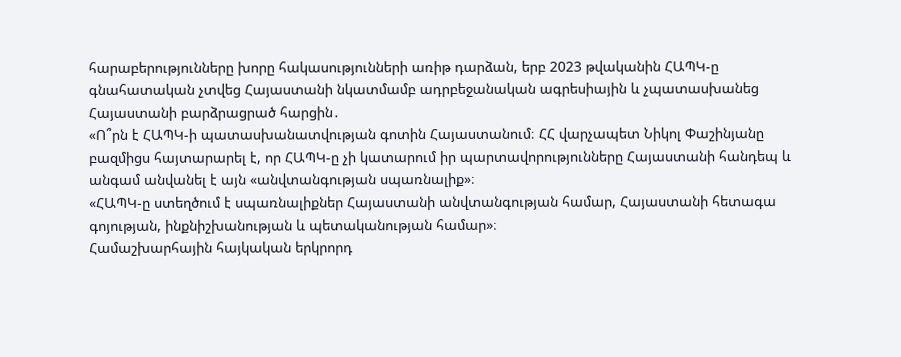հարաբերությունները խորը հակասությունների առիթ դարձան, երբ 2023 թվականին ՀԱՊԿ-ը գնահատական չտվեց Հայաստանի նկատմամբ ադրբեջանական ագրեսիային և չպատասխանեց Հայաստանի բարձրացրած հարցին․
«Ո՞րն է ՀԱՊԿ-ի պատասխանատվության գոտին Հայաստանում։ ՀՀ վարչապետ Նիկոլ Փաշինյանը բազմիցս հայտարարել է, որ ՀԱՊԿ-ը չի կատարում իր պարտավորությունները Հայաստանի հանդեպ և անգամ անվանել է այն «անվտանգության սպառնալիք»։
«ՀԱՊԿ-ը ստեղծում է սպառնալիքներ Հայաստանի անվտանգության համար, Հայաստանի հետագա գոյության, ինքնիշխանության և պետականության համար»։
Համաշխարհային հայկական երկրորդ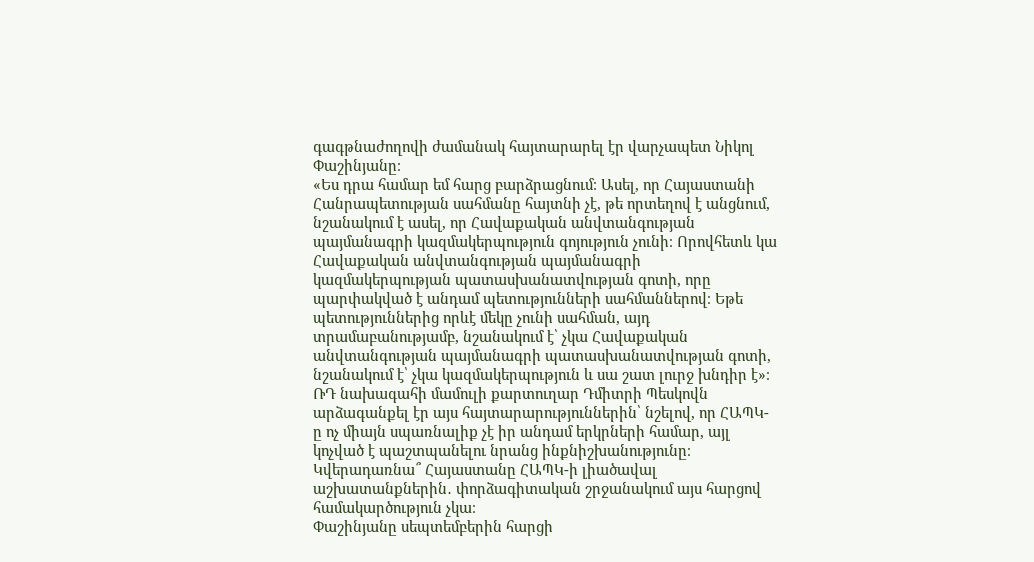գագթնաժողովի ժամանակ հայտարարել էր վարչապետ Նիկոլ Փաշինյանը։
«Ես դրա համար եմ հարց բարձրացնում։ Ասել, որ Հայաստանի Հանրապետության սահմանը հայտնի չէ, թե որտեղով է անցնում, նշանակում է ասել, որ Հավաքական անվտանգության պայմանագրի կազմակերպություն գոյություն չունի։ Որովհետև կա Հավաքական անվտանգության պայմանագրի կազմակերպության պատասխանատվության գոտի, որը պարփակված է անդամ պետությունների սահմաններով։ Եթե պետություններից որևէ մեկը չունի սահման, այդ տրամաբանությամբ, նշանակում է՝ չկա Հավաքական անվտանգության պայմանագրի պատասխանատվության գոտի, նշանակում է՝ չկա կազմակերպություն և սա շատ լուրջ խնդիր է»։
ՌԴ նախագահի մամուլի քարտուղար Դմիտրի Պեսկովն արձագանքել էր այս հայտարարություններին՝ նշելով, որ ՀԱՊԿ-ը ոչ միայն սպառնալիք չէ իր անդամ երկրների համար, այլ կոչված է պաշտպանելու նրանց ինքնիշխանությունը։
Կվերադառնա՞ Հայաստանը ՀԱՊԿ-ի լիածավալ աշխատանքներին․ փորձագիտական շրջանակում այս հարցով համակարծություն չկա։
Փաշինյանը սեպտեմբերին հարցի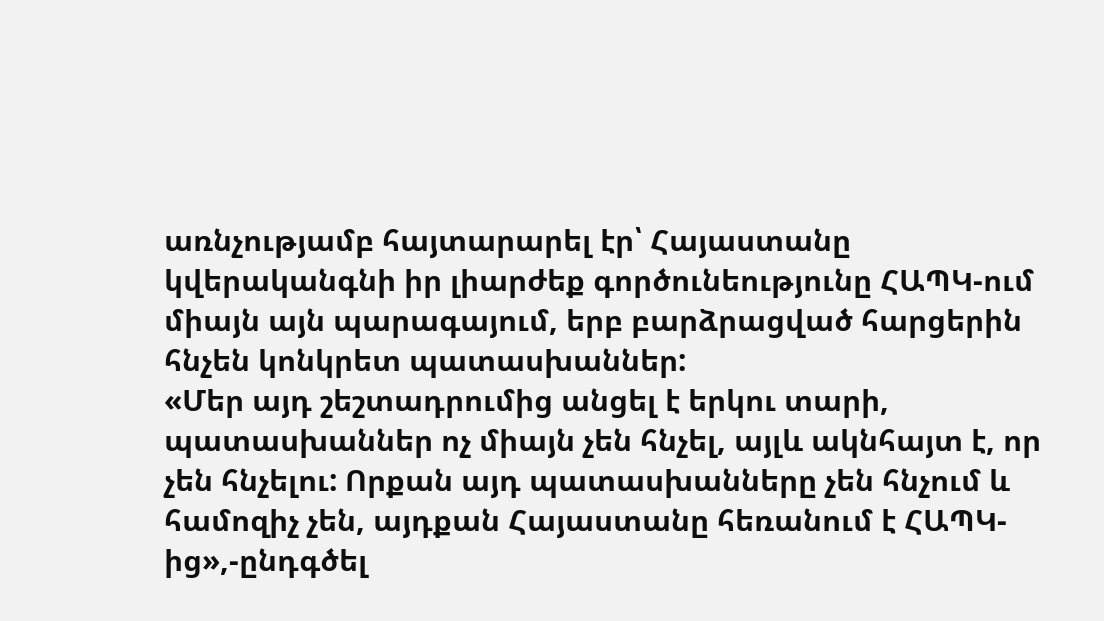առնչությամբ հայտարարել էր՝ Հայաստանը կվերականգնի իր լիարժեք գործունեությունը ՀԱՊԿ-ում միայն այն պարագայում, երբ բարձրացված հարցերին հնչեն կոնկրետ պատասխաններ:
«Մեր այդ շեշտադրումից անցել է երկու տարի, պատասխաններ ոչ միայն չեն հնչել, այլև ակնհայտ է, որ չեն հնչելու: Որքան այդ պատասխանները չեն հնչում և համոզիչ չեն, այդքան Հայաստանը հեռանում է ՀԱՊԿ-ից»,-ընդգծել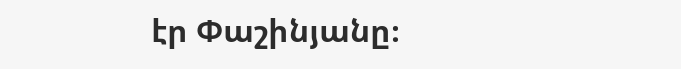էր Փաշինյանը։